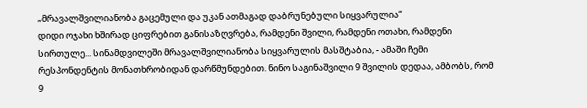„მრავალშვილიანობა გაცემული და უკან ათმაგად დაბრუნებული სიყვარულია“
დიდი ოჯახი ხშირად ციფრებით განისაზღვრება, რამდენი შვილი, რამდენი ოთახი, რამდენი სირთულე... სინამდვილეში მრავალშვილიანობა სიყვარულის მასშტაბია, - ამაში ჩემი რესპონდენტის მონათხრობიდან დარწმუნდებით. ნინო საგინაშვილი 9 შვილის დედაა, ამბობს, რომ 9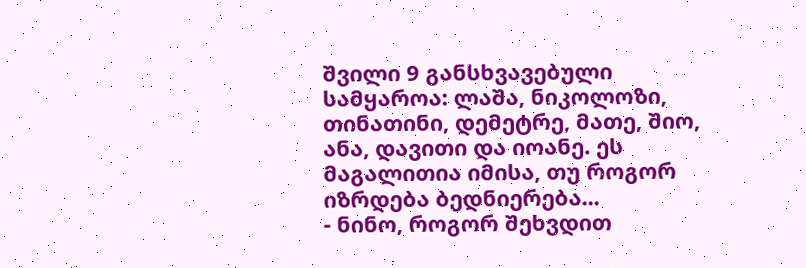შვილი 9 განსხვავებული სამყაროა: ლაშა, ნიკოლოზი, თინათინი, დემეტრე, მათე, შიო, ანა, დავითი და იოანე. ეს მაგალითია იმისა, თუ როგორ იზრდება ბედნიერება...
- ნინო, როგორ შეხვდით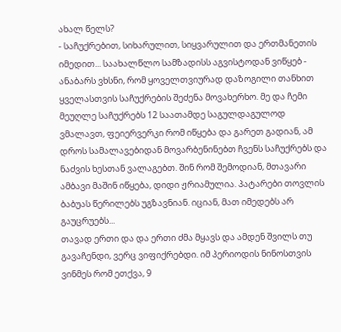ახალ წელს?
- საჩუქრებით, სიხარულით, სიყვარულით და ერთმანეთის იმედით... საახალწლო სამზადისს აგვისტოდან ვიწყებ - ანაბარს ვხსნი, რომ ყოველთვიურად დაზოგილი თანხით ყველასთვის საჩუქრების შეძენა მოვახერხო. მე და ჩემი მეუღლე საჩუქრებს 12 საათამდე საგულდაგულოდ ვმალავთ, ფეიერვერკი რომ იწყება და გარეთ გადიან, ამ დროს სამალავებიდან მოვარბენინებთ ჩვენს საჩუქრებს და ნაძვის ხესთან ვალაგებთ. შინ რომ შემოდიან, მთავარი ამბავი მაშინ იწყება, დიდი ჟრიამულია. პატარები თოვლის ბაბუას წერილებს უგზავნიან. იციან, მათ იმედებს არ გაუცრუებს...
თავად ერთი და და ერთი ძმა მყავს და ამდენ შვილს თუ გავაჩენდი, ვერც ვიფიქრებდი. იმ პერიოდის ნინოსთვის ვინმეს რომ ეთქვა, 9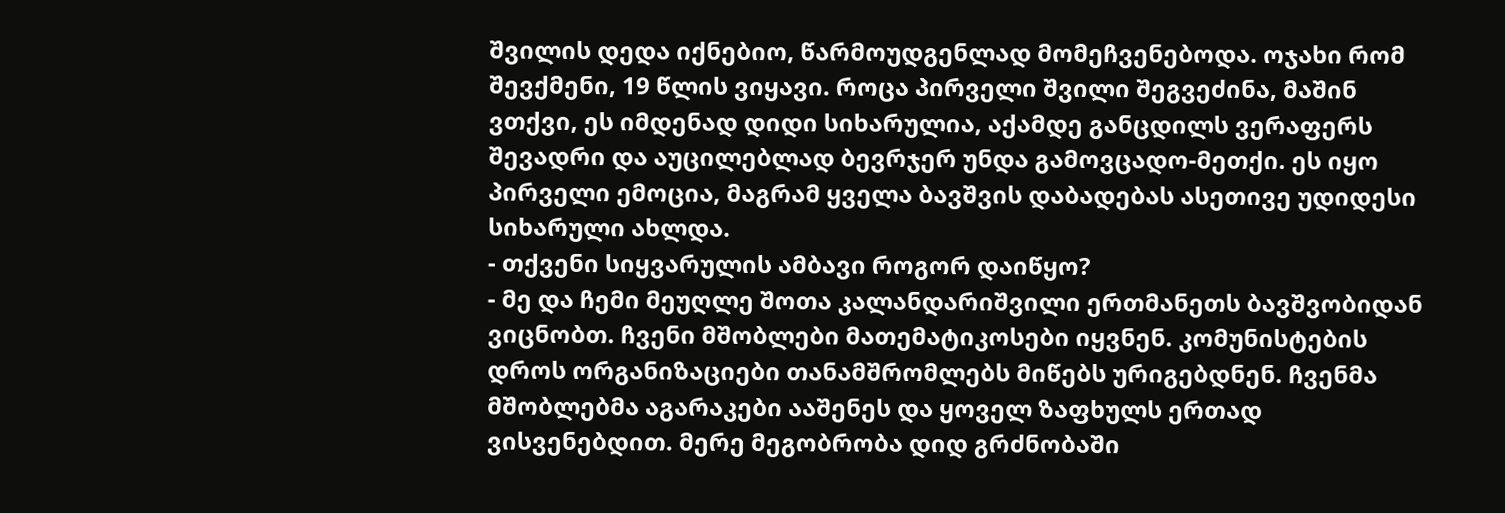შვილის დედა იქნებიო, წარმოუდგენლად მომეჩვენებოდა. ოჯახი რომ შევქმენი, 19 წლის ვიყავი. როცა პირველი შვილი შეგვეძინა, მაშინ ვთქვი, ეს იმდენად დიდი სიხარულია, აქამდე განცდილს ვერაფერს შევადრი და აუცილებლად ბევრჯერ უნდა გამოვცადო-მეთქი. ეს იყო პირველი ემოცია, მაგრამ ყველა ბავშვის დაბადებას ასეთივე უდიდესი სიხარული ახლდა.
- თქვენი სიყვარულის ამბავი როგორ დაიწყო?
- მე და ჩემი მეუღლე შოთა კალანდარიშვილი ერთმანეთს ბავშვობიდან ვიცნობთ. ჩვენი მშობლები მათემატიკოსები იყვნენ. კომუნისტების დროს ორგანიზაციები თანამშრომლებს მიწებს ურიგებდნენ. ჩვენმა მშობლებმა აგარაკები ააშენეს და ყოველ ზაფხულს ერთად ვისვენებდით. მერე მეგობრობა დიდ გრძნობაში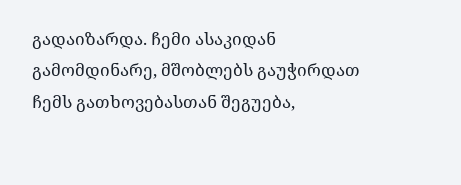გადაიზარდა. ჩემი ასაკიდან გამომდინარე, მშობლებს გაუჭირდათ ჩემს გათხოვებასთან შეგუება,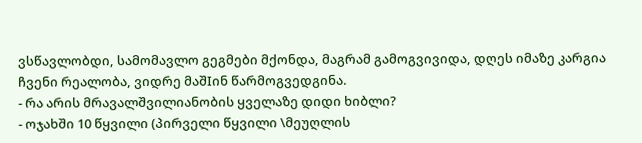ვსწავლობდი, სამომავლო გეგმები მქონდა, მაგრამ გამოგვივიდა, დღეს იმაზე კარგია ჩვენი რეალობა, ვიდრე მაშIინ წარმოგვედგინა.
- რა არის მრავალშვილიანობის ყველაზე დიდი ხიბლი?
- ოჯახში 10 წყვილი (პირველი წყვილი \მეუღლის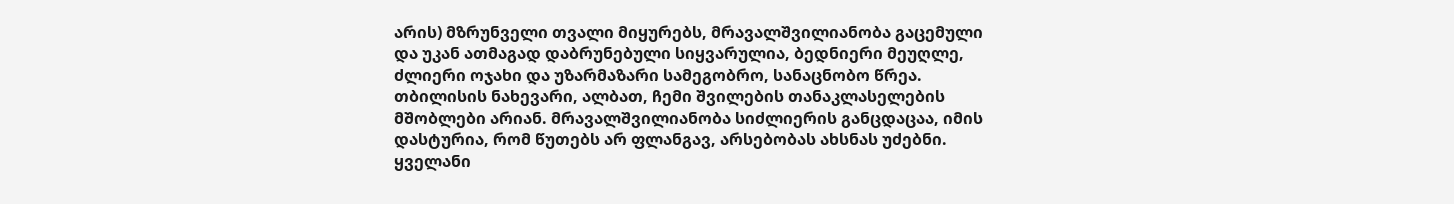არის) მზრუნველი თვალი მიყურებს, მრავალშვილიანობა გაცემული და უკან ათმაგად დაბრუნებული სიყვარულია, ბედნიერი მეუღლე, ძლიერი ოჯახი და უზარმაზარი სამეგობრო, სანაცნობო წრეა. თბილისის ნახევარი, ალბათ, ჩემი შვილების თანაკლასელების მშობლები არიან. მრავალშვილიანობა სიძლიერის განცდაცაა, იმის დასტურია, რომ წუთებს არ ფლანგავ, არსებობას ახსნას უძებნი. ყველანი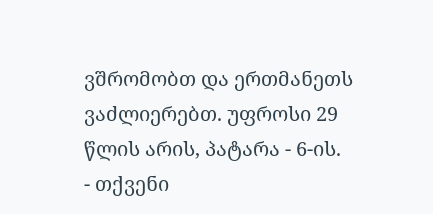ვშრომობთ და ერთმანეთს ვაძლიერებთ. უფროსი 29 წლის არის, პატარა - 6-ის.
- თქვენი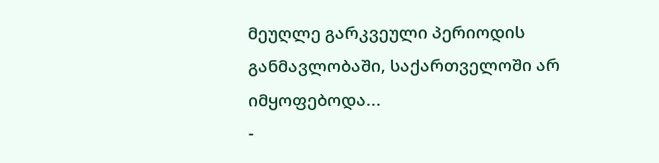მეუღლე გარკვეული პერიოდის განმავლობაში, საქართველოში არ იმყოფებოდა...
-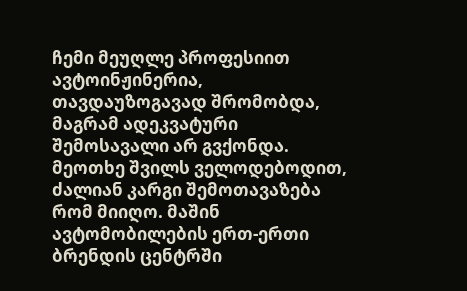ჩემი მეუღლე პროფესიით ავტოინჟინერია, თავდაუზოგავად შრომობდა, მაგრამ ადეკვატური შემოსავალი არ გვქონდა. მეოთხე შვილს ველოდებოდით, ძალიან კარგი შემოთავაზება რომ მიიღო. მაშინ ავტომობილების ერთ-ერთი ბრენდის ცენტრში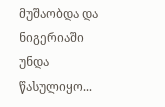მუშაობდა და ნიგერიაში უნდა წასულიყო...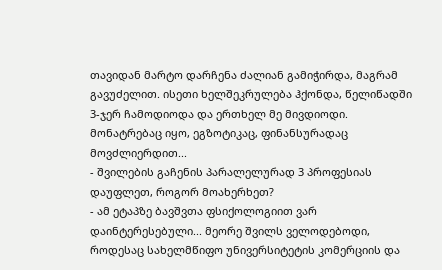თავიდან მარტო დარჩენა ძალიან გამიჭირდა, მაგრამ გავუძელით. ისეთი ხელშეკრულება ჰქონდა, წელიწადში 3-ჯერ ჩამოდიოდა და ერთხელ მე მივდიოდი. მონატრებაც იყო, ეგზოტიკაც, ფინანსურადაც მოვძლიერდით...
- შვილების გაჩენის პარალელურად 3 პროფესიას დაუფლეთ, როგორ მოახერხეთ?
- ამ ეტაპზე ბავშვთა ფსიქოლოგიით ვარ დაინტერესებული... მეორე შვილს ველოდებოდი, როდესაც სახელმწიფო უნივერსიტეტის კომერციის და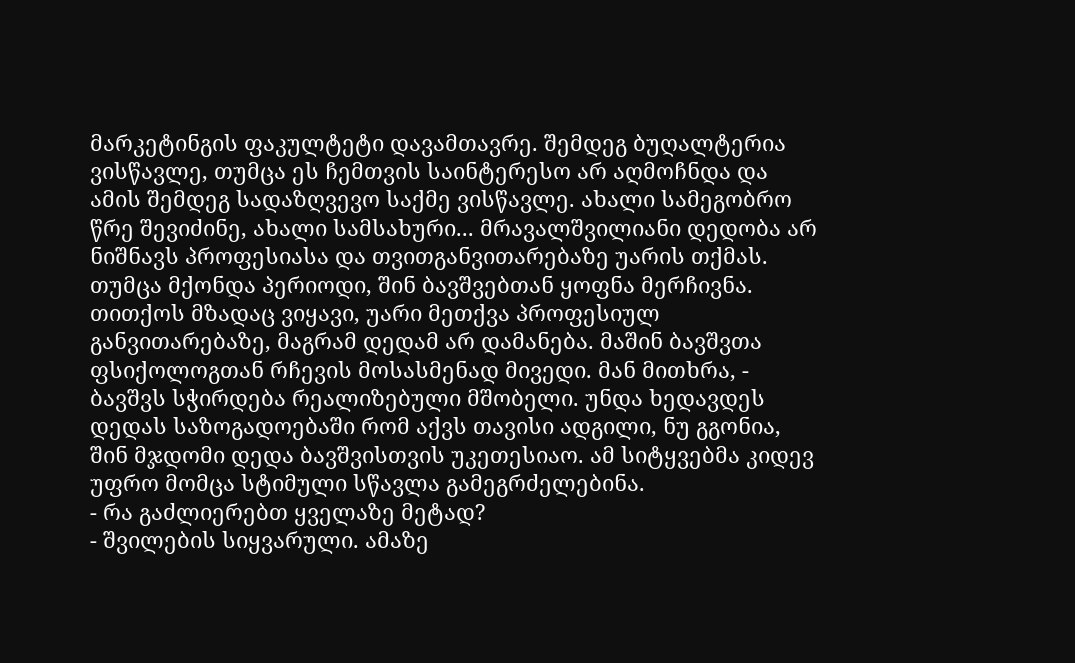მარკეტინგის ფაკულტეტი დავამთავრე. შემდეგ ბუღალტერია ვისწავლე, თუმცა ეს ჩემთვის საინტერესო არ აღმოჩნდა და ამის შემდეგ სადაზღვევო საქმე ვისწავლე. ახალი სამეგობრო წრე შევიძინე, ახალი სამსახური... მრავალშვილიანი დედობა არ ნიშნავს პროფესიასა და თვითგანვითარებაზე უარის თქმას. თუმცა მქონდა პერიოდი, შინ ბავშვებთან ყოფნა მერჩივნა. თითქოს მზადაც ვიყავი, უარი მეთქვა პროფესიულ განვითარებაზე, მაგრამ დედამ არ დამანება. მაშინ ბავშვთა ფსიქოლოგთან რჩევის მოსასმენად მივედი. მან მითხრა, - ბავშვს სჭირდება რეალიზებული მშობელი. უნდა ხედავდეს დედას საზოგადოებაში რომ აქვს თავისი ადგილი, ნუ გგონია, შინ მჯდომი დედა ბავშვისთვის უკეთესიაო. ამ სიტყვებმა კიდევ უფრო მომცა სტიმული სწავლა გამეგრძელებინა.
- რა გაძლიერებთ ყველაზე მეტად?
- შვილების სიყვარული. ამაზე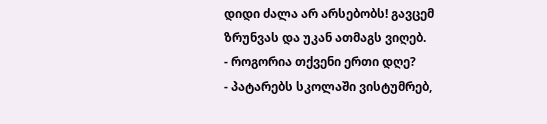დიდი ძალა არ არსებობს! გავცემ ზრუნვას და უკან ათმაგს ვიღებ.
- როგორია თქვენი ერთი დღე?
- პატარებს სკოლაში ვისტუმრებ,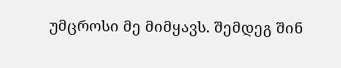უმცროსი მე მიმყავს. შემდეგ შინ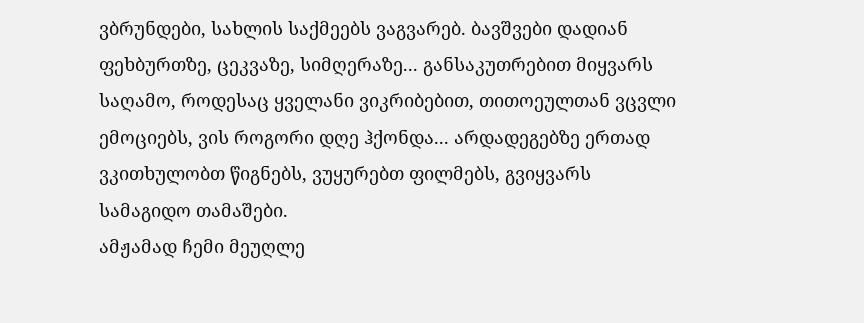ვბრუნდები, სახლის საქმეებს ვაგვარებ. ბავშვები დადიან ფეხბურთზე, ცეკვაზე, სიმღერაზე... განსაკუთრებით მიყვარს საღამო, როდესაც ყველანი ვიკრიბებით, თითოეულთან ვცვლი ემოციებს, ვის როგორი დღე ჰქონდა... არდადეგებზე ერთად ვკითხულობთ წიგნებს, ვუყურებთ ფილმებს, გვიყვარს სამაგიდო თამაშები.
ამჟამად ჩემი მეუღლე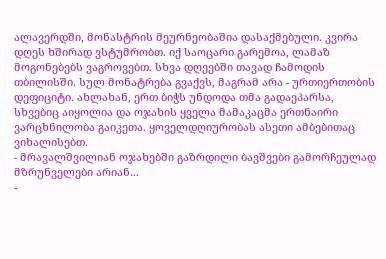ალავერდში, მონასტრის მეურნეობაშია დასაქმებული. კვირა დღეს ხშირად ვსტუმრობთ. იქ საოცარი გარემოა, ლამაზ მოგონებებს ვაგროვებთ. სხვა დღეებში თავად ჩამოდის თბილისში. სულ მონატრება გვაქვს, მაგრამ არა - ურთიერთობის დეფიციტი. ახლახან, ერთ ბიჭს უნდოდა თმა გადაეპარსა, სხვებიც აიყოლია და ოჯახის ყველა მამაკაცმა ერთნაირი ვარცხნილობა გაიკეთა. ყოველდღიურობას ასეთი ამბებითაც ვიხალისებთ.
- მრავალშვილიან ოჯახებში გაზრდილი ბავშვები გამორჩეულად მზრუნველები არიან...
-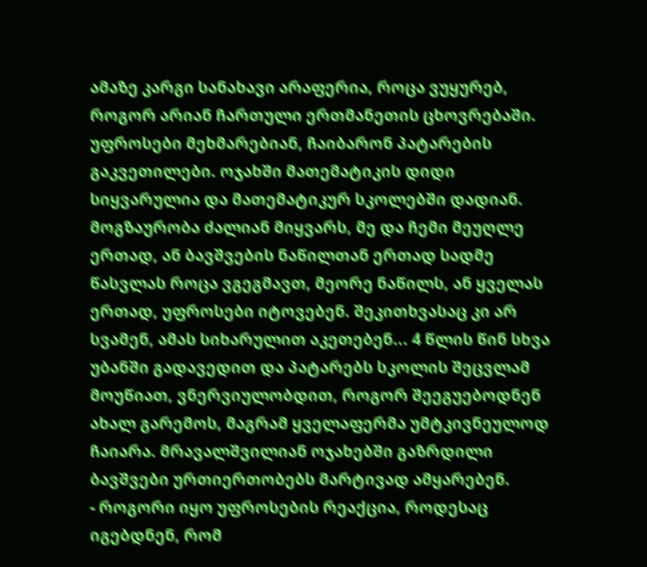ამაზე კარგი სანახავი არაფერია, როცა ვუყურებ, როგორ არიან ჩართული ერთმანეთის ცხოვრებაში. უფროსები მეხმარებიან, ჩაიბარონ პატარების გაკვეთილები. ოჯახში მათემატიკის დიდი სიყვარულია და მათემატიკურ სკოლებში დადიან.
მოგზაურობა ძალიან მიყვარს, მე და ჩემი მეუღლე ერთად, ან ბავშვების ნაწილთან ერთად სადმე წასვლას როცა ვგეგმავთ, მეორე ნაწილს, ან ყველას ერთად, უფროსები იტოვებენ. შეკითხვასაც კი არ სვამენ, ამას სიხარულით აკეთებენ... 4 წლის წინ სხვა უბანში გადავედით და პატარებს სკოლის შეცვლამ მოუწიათ, ვნერვიულობდით, როგორ შეეგუებოდნენ ახალ გარემოს, მაგრამ ყველაფერმა უმტკივნეულოდ ჩაიარა. მრავალშვილიან ოჯახებში გაზრდილი ბავშვები ურთიერთობებს მარტივად ამყარებენ.
- როგორი იყო უფროსების რეაქცია, როდესაც იგებდნენ, რომ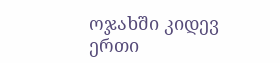ოჯახში კიდევ ერთი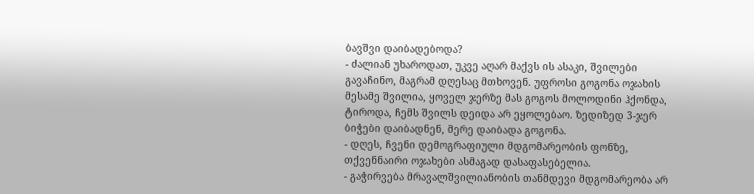ბავშვი დაიბადებოდა?
- ძალიან უხაროდათ, უკვე აღარ მაქვს ის ასაკი, შვილები გავაჩინო, მაგრამ დღესაც მთხოვენ. უფროსი გოგონა ოჯახის მესამე შვილია, ყოველ ჯერზე მას გოგოს მოლოდინი ჰქონდა, ტიროდა, ჩემს შვილს დეიდა არ ეყოლებაო. ზედიზედ 3-ჯერ ბიჭები დაიბადნენ, მერე დაიბადა გოგონა.
- დღეს, ჩვენი დემოგრაფიული მდგომარეობის ფონზე, თქვენნაირი ოჯახები ასმაგად დასაფასებელია.
- გაჭირვება მრავალშვილიანობის თანმდევი მდგომარეობა არ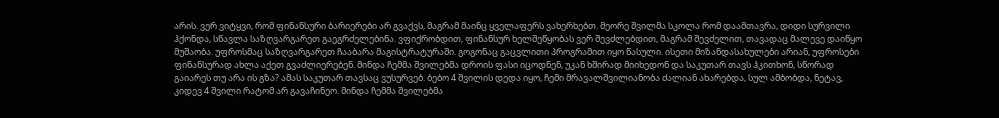არის. ვერ ვიტყვი, რომ ფინანსური ბარიერები არ გვაქვს, მაგრამ მაინც ყველაფერს ვახერხებთ. მეორე შვილმა სკოლა რომ დაამთავრა, დიდი სურვილი ჰქონდა, სწავლა საზღვარგარეთ გაეგრძელებინა. ვფიქრობდით, ფინანსურ ხელშეწყობას ვერ შევძლებდით, მაგრამ შევძელით, თავადაც მალევე დაიწყო მუშაობა. უფროსმაც საზღვარგარეთ ჩააბარა მაგისტრატურაში. გოგონაც გაცვლითი პროგრამით იყო წასული. ისეთი მიზანდასახულები არიან, უფროსები ფინანსურად ახლა აქეთ გვაძლიერებენ. მინდა ჩემმა შვილებმა დროის ფასი იცოდნენ, უკან ხშირად მიიხედონ და საკუთარ თავს ჰკითხონ, სწორად გაიარეს თუ არა ის გზა? ამას საკუთარ თავსაც ვუსურვებ. ბებო 4 შვილის დედა იყო, ჩემი მრავალშვილიანობა ძალიან ახარებდა, სულ ამბობდა, ნეტავ, კიდევ 4 შვილი რატომ არ გავაჩინეო. მინდა ჩემმა შვილებმა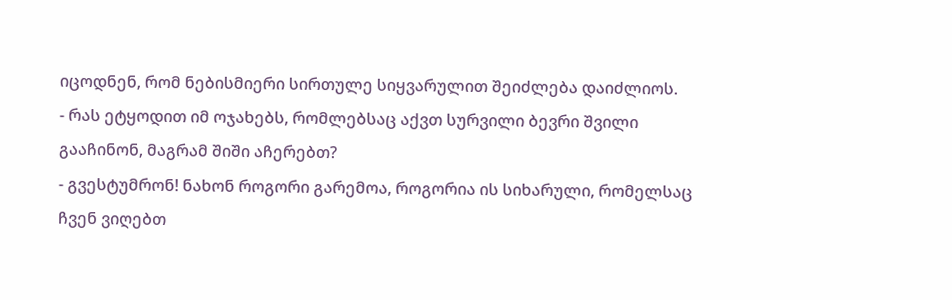იცოდნენ, რომ ნებისმიერი სირთულე სიყვარულით შეიძლება დაიძლიოს.
- რას ეტყოდით იმ ოჯახებს, რომლებსაც აქვთ სურვილი ბევრი შვილი გააჩინონ, მაგრამ შიში აჩერებთ?
- გვესტუმრონ! ნახონ როგორი გარემოა, როგორია ის სიხარული, რომელსაც ჩვენ ვიღებთ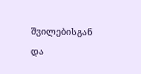შვილებისგან და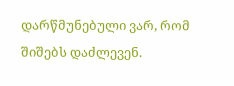დარწმუნებული ვარ, რომ შიშებს დაძლევენ.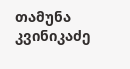თამუნა კვინიკაძე